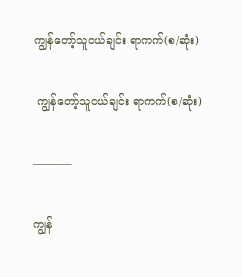ကျွန်တော့်သူငယ်ချင်း ရာကက်(စ/ဆုံး)

 ကျွန်တော့်သူငယ်ချင်း ရာကက်(စ/ဆုံး)

———–

ကျွန်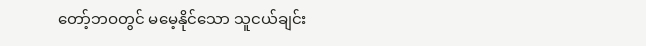တော့်ဘဝတွင် မမေ့နိုင်သော သူငယ်ချင်း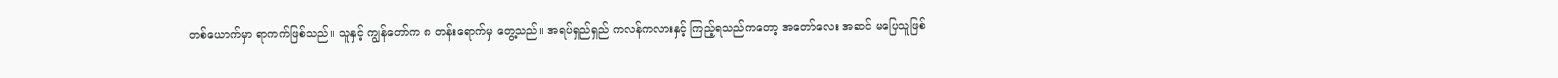တစ်ယောက်မှာ ရာကက်ဖြစ်သည်။ သူနှင့် ကျွန်တော်က ၈ တန်းရောက်မှ တွေ့သည်။ အရပ်ရှည်ရှည် ကလန်ကလားနှင့် ကြည့်ရသည်ကတော့ အတော်လေး အဆင် မပြေသူဖြစ်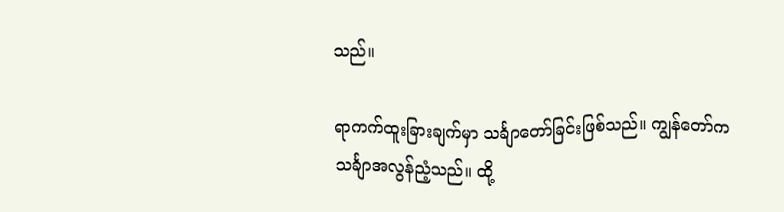သည်။

ရာကက်ထူးခြားချက်မှာ သင်္ချာတော်ခြင်းဖြစ်သည်။ ကျွန်တော်က သင်္ချာအလွန်ညံ့သည်။ ထို့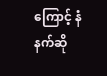ကြောင့် နံနက်ဆို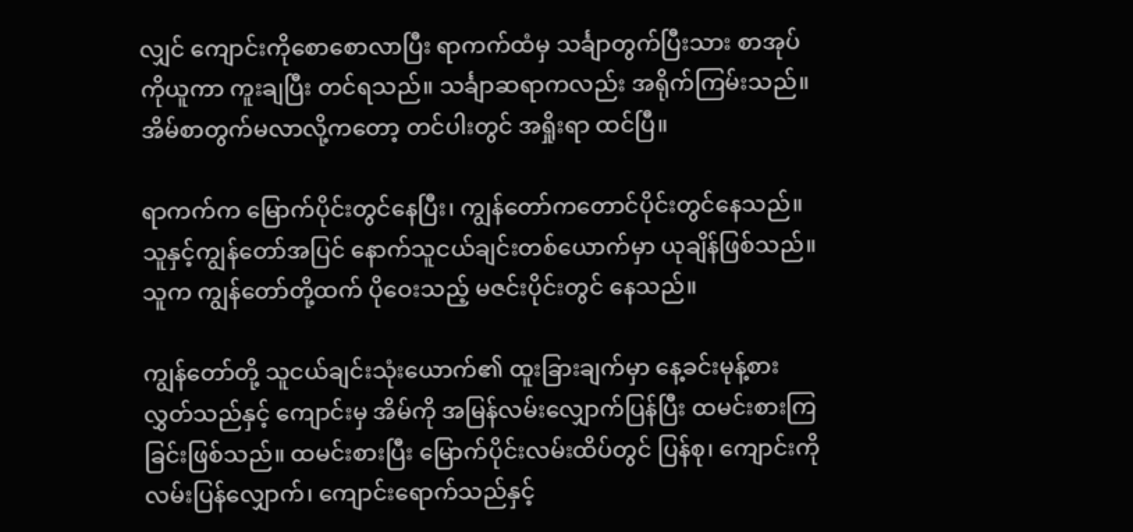လျှင် ကျောင်းကိုစောစောလာပြီး ရာကက်ထံမှ သင်္ချာတွက်ပြီးသား စာအုပ်ကိုယူကာ ကူးချပြီး တင်ရသည်။ သင်္ချာဆရာကလည်း အရိုက်ကြမ်းသည်။ အိမ်စာတွက်မလာလို့ကတော့ တင်ပါးတွင် အရှိုးရာ ထင်ပြီ။

ရာကက်က မြောက်ပိုင်းတွင်နေပြီး၊ ကျွန်တော်ကတောင်ပိုင်းတွင်နေသည်။ သူနှင့်ကျွန်တော်အပြင် နောက်သူငယ်ချင်းတစ်ယောက်မှာ ယုချိန်ဖြစ်သည်။ သူက ကျွန်တော်တို့ထက် ပိုဝေးသည့် မဇင်းပိုင်းတွင် နေသည်။

ကျွန်တော်တို့ သူငယ်ချင်းသုံးယောက်၏ ထူးခြားချက်မှာ နေ့ခင်းမုန့်စားလွှတ်သည်နှင့် ကျောင်းမှ အိမ်ကို အမြန်လမ်းလျှောက်ပြန်ပြီး ထမင်းစားကြခြင်းဖြစ်သည်။ ထမင်းစားပြီး မြောက်ပိုင်းလမ်းထိပ်တွင် ပြန်စု၊ ကျောင်းကို လမ်းပြန်လျှောက်၊ ကျောင်းရောက်သည်နှင့်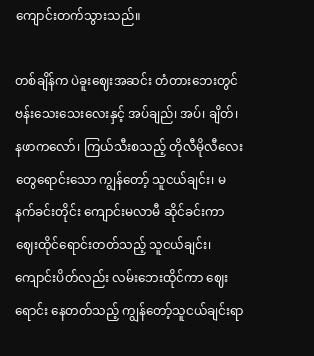ကျောင်းတက်သွားသည်။

တစ်ချိန်က ပဲခူးဈေးအဆင်း တံတားဘေးတွင် ဗန်းသေးသေးလေးနှင့် အပ်ချည်၊ အပ်၊ ချိတ်၊ နဖာကလော်၊ ကြယ်သီးစသည့် တိုလီမိုလီလေးတွေရောင်းသော ကျွန်တော့် သူငယ်ချင်း၊ မနက်ခင်းတိုင်း ကျောင်းမလာမီ ဆိုင်ခင်းကာ ဈေးထိုင်ရောင်းတတ်သည့် သူငယ်ချင်း၊ ကျောင်းပိတ်လည်း လမ်းဘေးထိုင်ကာ ဈေးရောင်း နေတတ်သည့် ကျွန်တော့်သူငယ်ချင်းရာ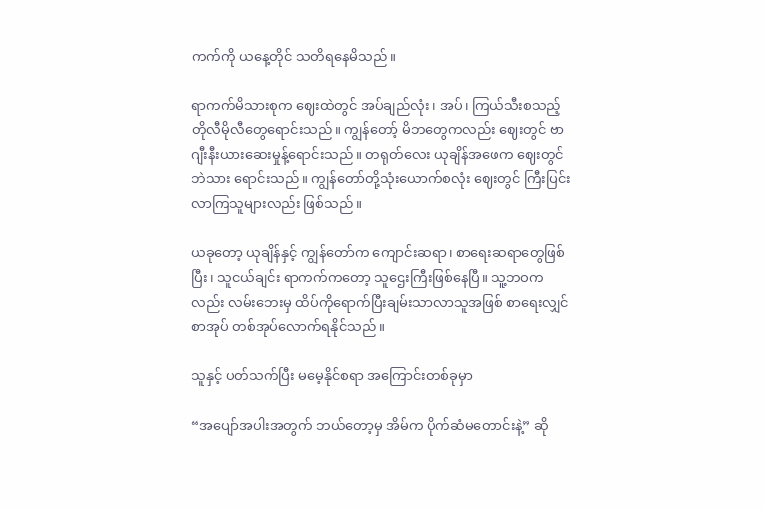ကက်ကို ယနေ့တိုင် သတိရနေမိသည်။

ရာကက်မိသားစုက ဈေးထဲတွင် အပ်ချည်လုံး၊ အပ်၊ ကြယ်သီးစသည့် တိုလီမိုလီတွေရောင်းသည်။ ကျွန်တော့် မိဘတွေကလည်း ဈေးတွင် ဗာဂျီးနီးယားဆေးမှုန့်ရောင်းသည်။ တရုတ်လေး ယုချိန်အဖေက ဈေးတွင် ဘဲသား ရောင်းသည်။ ကျွန်တော်တို့သုံးယောက်စလုံး ဈေးတွင် ကြီးပြင်းလာကြသူများလည်း ဖြစ်သည်။

ယခုတော့ ယုချိန်နှင့် ကျွန်တော်က ကျောင်းဆရာ၊ စာရေးဆရာတွေဖြစ်ပြီး၊ သူငယ်ချင်း ရာကက်ကတော့ သူဌေးကြီးဖြစ်နေပြီ။ သူ့ဘဝကလည်း လမ်းဘေးမှ ထိပ်ကိုရောက်ပြီးချမ်းသာလာသူအဖြစ် စာရေးလျှင် စာအုပ် တစ်အုပ်လောက်ရနိုင်သည်။

သူနှင့် ပတ်သက်ပြီး မမေ့နိုင်စရာ အကြောင်းတစ်ခုမှာ

“အပျော်အပါးအတွက် ဘယ်တော့မှ အိမ်က ပိုက်ဆံမတောင်းနဲ့” ဆို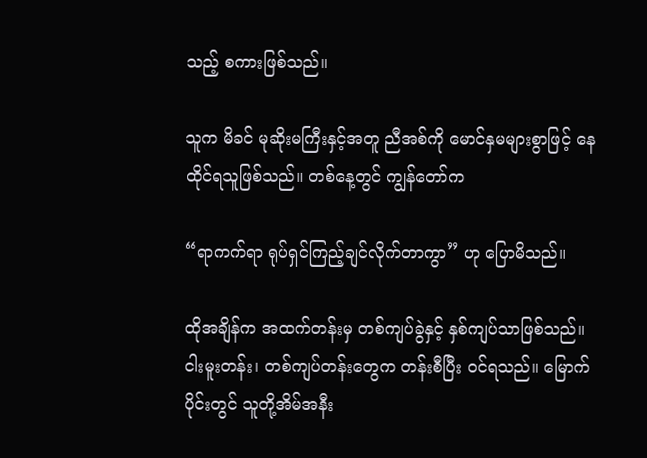သည့် စကားဖြစ်သည်။

သူက မိခင် မုဆိုးမကြီးနှင့်အတူ ညီအစ်ကို မောင်နှမများစွာဖြင့် နေထိုင်ရသူဖြစ်သည်။ တစ်နေ့တွင် ကျွန်တော်က

“ရာကက်ရာ ရုပ်ရှင်ကြည့်ချင်လိုက်တာကွာ” ဟု ပြောမိသည်။

ထိုအချိန်က အထက်တန်းမှ တစ်ကျပ်ခွဲနှင့် နှစ်ကျပ်သာဖြစ်သည်။ ငါးမူးတန်း၊ တစ်ကျပ်တန်းတွေက တန်းစီပြီး ဝင်ရသည်။ မြောက်ပိုင်းတွင် သူတို့အိမ်အနီး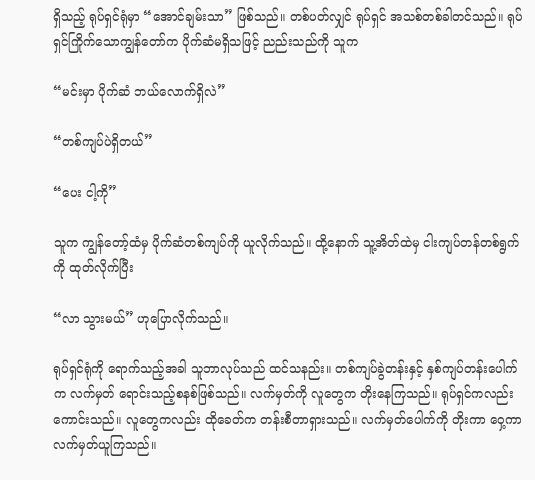ရှိသည့် ရုပ်ရှင်ရုံမှာ “အောင်ချမ်းသာ” ဖြစ်သည်။ တစ်ပတ်လျှင် ရုပ်ရှင် အသစ်တစ်ခါတင်သည်။ ရုပ်ရှင်ကြိုက်သောကျွန်တော်က ပိုက်ဆံမရှိသဖြင့် ညည်းသည်ကို သူက

“မင်းမှာ ပိုက်ဆံ ဘယ်လောက်ရှိလဲ”

“တစ်ကျပ်ပဲရှိတယ်”

“ပေး ငါ့ကို”

သူက ကျွန်တော့်ထံမှ ပိုက်ဆံတစ်ကျပ်ကို ယူလိုက်သည်။ ထို့နောက် သူ့အိတ်ထဲမှ ငါးကျပ်တန်တစ်ရွက်ကို ထုတ်လိုက်ပြီး

“လာ သွားမယ်” ဟုပြောလိုက်သည်။

ရုပ်ရှင်ရုံကို ရောက်သည့်အခါ သူဘာလုပ်သည် ထင်သနည်း။ တစ်ကျပ်ခွဲတန်းနှင့် နှစ်ကျပ်တန်းပေါက်က လက်မှတ် ရောင်းသည့်စနစ်ဖြစ်သည်။ လက်မှတ်ကို လူတွေက တိုးနေကြသည်။ ရုပ်ရှင်ကလည်းကောင်းသည်။ လူတွေကလည်း ထိုခေတ်က တန်းစီတာရှားသည်။ လက်မှတ်ပေါက်ကို တိုးကာ ဝှေ့ကာ လက်မှတ်ယူကြသည်။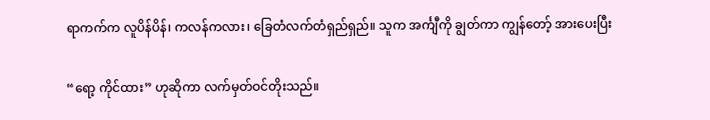ရာကက်က လူပိန်ပိန်၊ ကလန်ကလား၊ ခြေတံလက်တံရှည်ရှည်။ သူက အင်္ကျီကို ချွတ်ကာ ကျွန်တော့် အားပေးပြီး

“ရော့ ကိုင်ထား” ဟုဆိုကာ လက်မှတ်ဝင်တိုးသည်။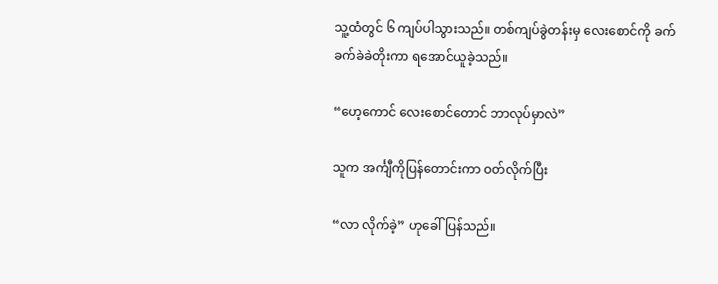သူ့ထံတွင် ၆ ကျပ်ပါသွားသည်။ တစ်ကျပ်ခွဲတန်းမှ လေးစောင်ကို ခက်ခက်ခဲခဲတိုးကာ ရအောင်ယူခဲ့သည်။

“ဟေ့ကောင် လေးစောင်တောင် ဘာလုပ်မှာလဲ”

သူက အင်္ကျီကိုပြန်တောင်းကာ ဝတ်လိုက်ပြီး

“လာ လိုက်ခဲ့” ဟုခေါ်ပြန်သည်။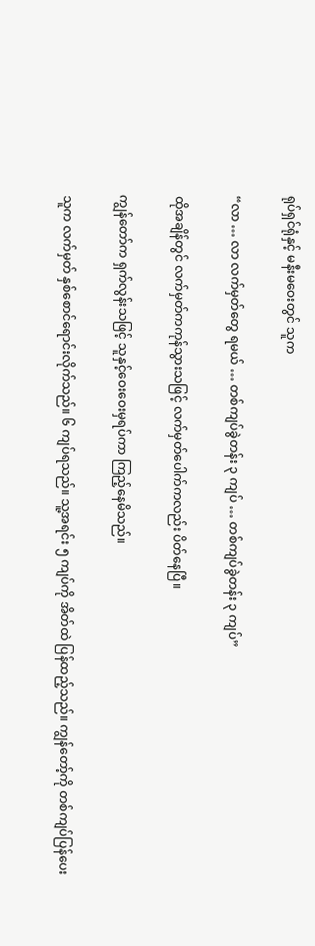ရုပ်ရှင်ရုံနှင့် မနီးမဝေးတွင် သူက

“လာ … လာ လက်မှတ်တွေ ရမယ် … တစ်ကျပ်ခွဲတန်း ၃ ကျပ် … တစ်ကျပ်ခွဲတန်း ၃ ကျပ်”

ထိုအချိန်တွင် လက်မှတ်ကကုန်သွားသဖြင့် လက်မှတ်ပေါက်ကလည်း ပိတ်နေပြီ။

ကျွန်တော်က ရှက်လွန်းသဖြင့် သူနှင့်ဝေးဝေးမှရပ်ကာ ကြည့်နေမိသည်။

သူက လက်မှတ် နှစ်စောင်ရောင်းလိုက်သည်။ ၆ ကျပ်ရသည်။ သူ့အရင်း ၅ ကျပ်ကို အိတ်ထဲ ပြန်ထည့်သည်။ ကျွန်တော့်ကို တစ်ကျပ်ပြန်ပေး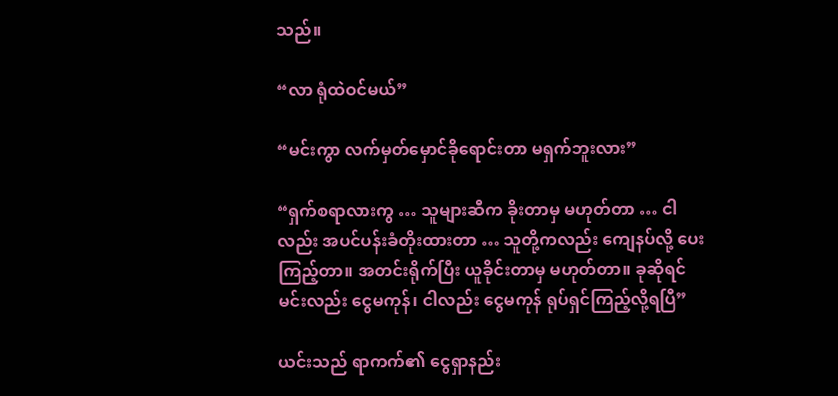သည်။

“လာ ရုံထဲဝင်မယ်”

“မင်းကွာ လက်မှတ်မှောင်ခိုရောင်းတာ မရှက်ဘူးလား”

“ရှက်စရာလားကွ … သူများဆီက ခိုးတာမှ မဟုတ်တာ … ငါလည်း အပင်ပန်းခံတိုးထားတာ … သူတို့ကလည်း ကျေနပ်လို့ ပေးကြည့်တာ။ အတင်းရိုက်ပြီး ယူခိုင်းတာမှ မဟုတ်တာ။ ခုဆိုရင် မင်းလည်း ငွေမကုန်၊ ငါလည်း ငွေမကုန် ရုပ်ရှင်ကြည့်လို့ရပြီ”

ယင်းသည် ရာကက်၏ ငွေရှာနည်း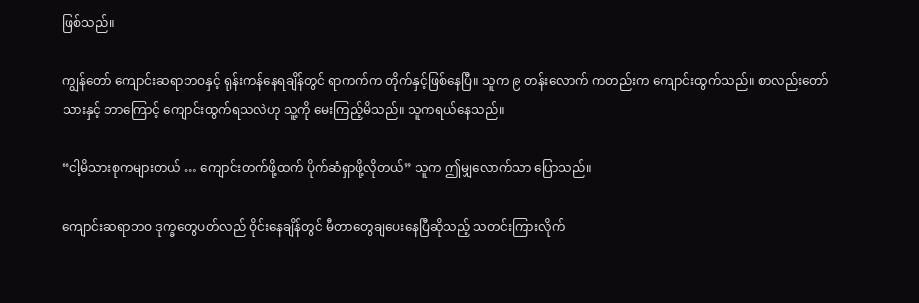ဖြစ်သည်။

ကျွန်တော် ကျောင်းဆရာဘဝနှင့် ရုန်းကန်နေရချိန်တွင် ရာကက်က တိုက်နှင့်ဖြစ်နေပြီ။ သူက ၉ တန်းလောက် ကတည်းက ကျောင်းထွက်သည်။ စာလည်းတော်သားနှင့် ဘာကြောင့် ကျောင်းထွက်ရသလဲဟု သူ့ကို မေးကြည့်မိသည်။ သူကရယ်နေသည်။

“ငါ့မိသားစုကများတယ် … ကျောင်းတက်ဖို့ထက် ပိုက်ဆံရှာဖို့လိုတယ်” သူက ဤမျှလောက်သာ ပြောသည်။

ကျောင်းဆရာဘဝ ဒုက္ခတွေပတ်လည် ဝိုင်းနေချိန်တွင် မီတာတွေချပေးနေပြီဆိုသည့် သတင်းကြားလိုက်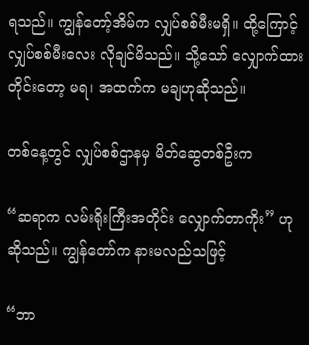ရသည်။ ကျွန်တော့်အိမ်က လျှပ်စစ်မီးမရှိ။ ထို့ကြောင့် လျှပ်စစ်မီးလေး လိုချင်မိသည်။ သို့သော် လျှောက်ထား တိုင်းတော့ မရ၊ အထက်က မချဟုဆိုသည်။

တစ်နေ့တွင် လျှပ်စစ်ဌာနမှ မိတ်ဆွေတစ်ဦးက

“ဆရာက လမ်းရိုးကြီးအတိုင်း လျှောက်တာကိုး” ဟုဆိုသည်။ ကျွန်တော်က နားမလည်သဖြင့်

“ဘာ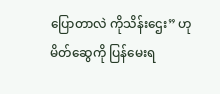ပြောတာလဲ ကိုသိန်းဌေး” ဟု မိတ်ဆွေကို ပြန်မေးရ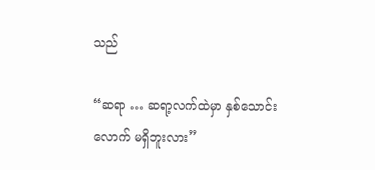သည်

“ဆရာ … ဆရာ့လက်ထဲမှာ နှစ်သောင်းလောက် မရှိဘူးလား”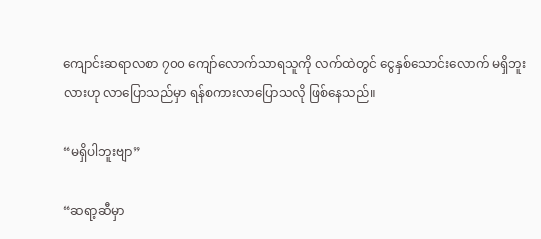ကျောင်းဆရာလစာ ၇၀၀ ကျော်လောက်သာရသူကို လက်ထဲတွင် ငွေနှစ်သောင်းလောက် မရှိဘူးလားဟု လာပြောသည်မှာ ရန်စကားလာပြောသလို ဖြစ်နေသည်။

“မရှိပါဘူးဗျာ”

“ဆရာ့ဆီမှာ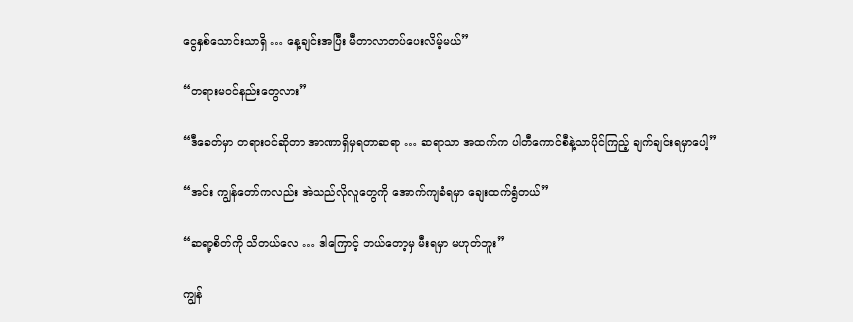ငွေနှစ်သောင်းသာရှိ … နေ့ချင်းအပြီး မီတာလာတပ်ပေးလိမ့်မယ်”

“တရားမဝင်နည်းတွေလား”

“ဒီခေတ်မှာ တရားဝင်ဆိုတာ အာဏာရှိမှရတာဆရာ … ဆရာသာ အထက်က ပါတီကောင်စီနဲ့သာပိုင်ကြည့် ချက်ချင်းရမှာပေါ့”

“အင်း ကျွန်တော်ကလည်း အဲသည်လိုလူတွေကို အောက်ကျခံရမှာ ချေးထက်ရွံတယ်”

“ဆရာ့စိတ်ကို သိတယ်လေ … ဒါကြောင့် ဘယ်တော့မှ မီးရမှာ မဟုတ်ဘူး”

ကျွန်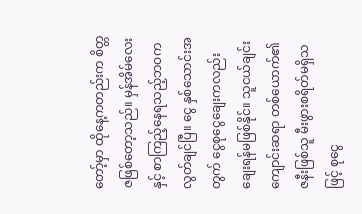တော့်မှာ ထိုနေ့ကတည်းက စိတ္တဇဖြစ်တော့သည်။ မှန်အိမ်လေးနှင့် စာကြည့်နေရသည့်ဘဝက လွတ်ချင်ပြီ။ ငွေ နှစ်သောင်းအတွက် ငွေစုငွေချေးကလည်း ချေးရန်မဖြစ်နိုင်။ သူငယ်ချင်း ကျောင်းဆရာ တစ်ယောက်၏ ဇနီးဖြစ်သူ မီးဖွားစရိတ်မရှိသဖြင့် စုငွေ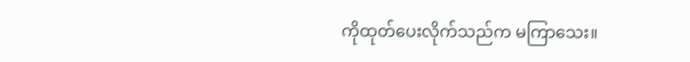ကိုထုတ်ပေးလိုက်သည်က မကြာသေး။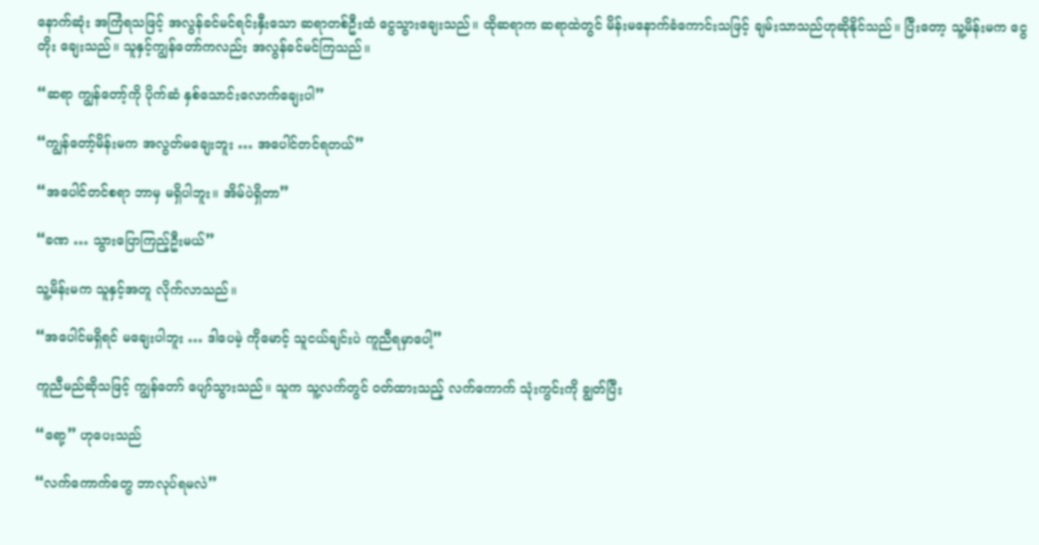နောက်ဆုံး အကြံရသဖြင့် အလွန်ခင်မင်ရင်းနှီးသော ဆရာတစ်ဦးထံ ငွေသွားချေးသည်။ ထိုဆရာက ဆရာထဲတွင် မိန်းမနောက်ခံကောင်းသဖြင့် ချမ်းသာသည်ဟုဆိုနိုင်သည်။ ပြီးတော့ သူ့မိန်းမက ငွေတိုး ချေးသည်။ သူနှင့်ကျွန်တော်ကလည်း အလွန်ခင်မင်ကြသည်။

“ဆရာ ကျွန်တော့်ကို ပိုက်ဆံ နှစ်သောင်းလောက်ချေးပါ”

“ကျွန်တော့်မိန်းမက အလွတ်မချေးဘူး … အပေါင်တင်ရတယ်”

“အပေါင်တင်စရာ ဘာမှ မရှိပါဘူး။ အိမ်ပဲရှိတာ”

“ခဏ … သွားပြောကြည့်ဦးမယ်”

သူ့မိန်းမက သူနှင့်အတူ လိုက်လာသည်။

“အပေါင်မရှိရင် မချေးပါဘူး … ဒါပေမဲ့ ကိုမောင့် သူငယ်ချင်းပဲ ကူညီရမှာပေါ့”

ကူညီမည်ဆိုသဖြင့် ကျွန်တော် ပျော်သွားသည်။ သူက သူ့လက်တွင် ဝတ်ထားသည့် လက်ကောက် သုံးကွင်းကို ချွတ်ပြီး

“ရော့” ဟုပေးသည်

“လက်ကောက်တွေ ဘာလုပ်ရမလဲ”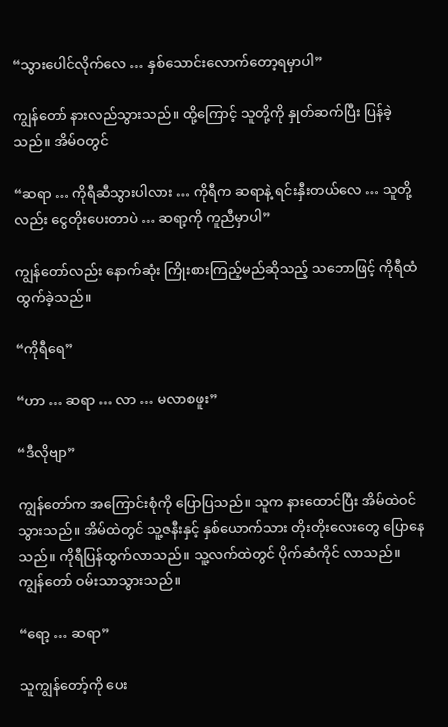“သွားပေါင်လိုက်လေ … နှစ်သောင်းလောက်တော့ရမှာပါ”

ကျွန်တော် နားလည်သွားသည်။ ထို့ကြောင့် သူတို့ကို နှုတ်ဆက်ပြီး ပြန်ခဲ့သည်။ အိမ်ဝတွင်

“ဆရာ … ကိုရီဆီသွားပါလား … ကိုရီက ဆရာနဲ့ ရင်းနှီးတယ်လေ … သူတို့လည်း ငွေတိုးပေးတာပဲ … ဆရာ့ကို ကူညီမှာပါ”

ကျွန်တော်လည်း နောက်ဆုံး ကြိုးစားကြည့်မည်ဆိုသည့် သဘောဖြင့် ကိုရီထံ ထွက်ခဲ့သည်။

“ကိုရီရေ”

“ဟာ … ဆရာ … လာ … မလာစဖူး”

“ဒီလိုဗျာ”

ကျွန်တော်က အကြောင်းစုံကို ပြောပြသည်။ သူက နားထောင်ပြီး အိမ်ထဲဝင်သွားသည်။ အိမ်ထဲတွင် သူ့ဇနီးနှင့် နှစ်ယောက်သား တိုးတိုးလေးတွေ ပြောနေသည်။ ကိုရီပြန်ထွက်လာသည်။ သူ့လက်ထဲတွင် ပိုက်ဆံကိုင် လာသည်။ ကျွန်တော် ဝမ်းသာသွားသည်။

“ရော့ … ဆရာ”

သူကျွန်တော့်ကို ပေး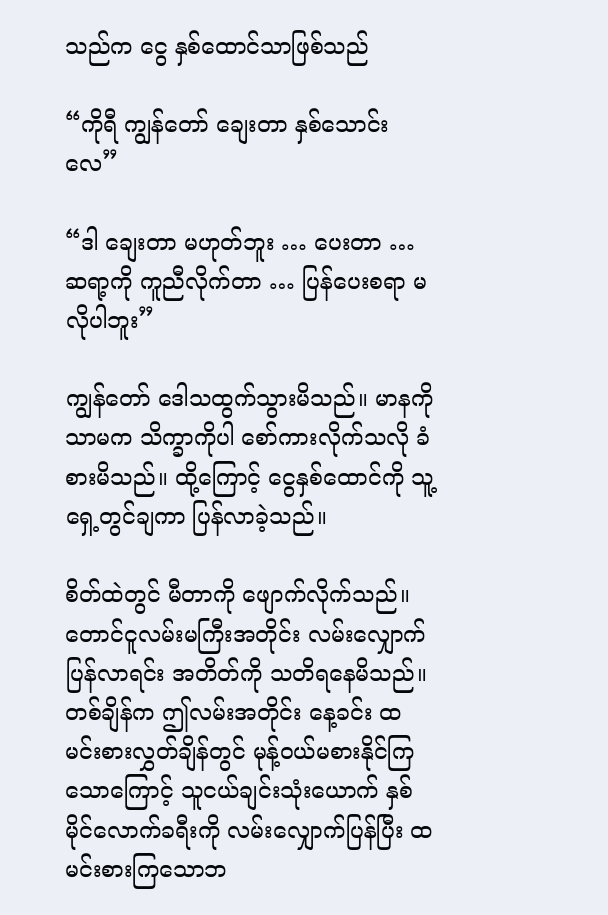သည်က ငွေ နှစ်ထောင်သာဖြစ်သည်

“ကိုရီ ကျွန်တော် ချေးတာ နှစ်သောင်းလေ”

“ဒါ ချေးတာ မဟုတ်ဘူး … ပေးတာ … ဆရာ့ကို ကူညီလိုက်တာ … ပြန်ပေးစရာ မလိုပါဘူး”

ကျွန်တော် ဒေါသထွက်သွားမိသည်။ မာနကိုသာမက သိက္ခာကိုပါ စော်ကားလိုက်သလို ခံစားမိသည်။ ထို့ကြောင့် ငွေနှစ်ထောင်ကို သူ့ရှေ့တွင်ချကာ ပြန်လာခဲ့သည်။

စိတ်ထဲတွင် မီတာကို ဖျောက်လိုက်သည်။ တောင်ငူလမ်းမကြီးအတိုင်း လမ်းလျှောက်ပြန်လာရင်း အတိတ်ကို သတိရနေမိသည်။ တစ်ချိန်က ဤလမ်းအတိုင်း နေ့ခင်း ထမင်းစားလွှတ်ချိန်တွင် မုန့်ဝယ်မစားနိုင်ကြ သောကြောင့် သူငယ်ချင်းသုံးယောက် နှစ်မိုင်လောက်ခရီးကို လမ်းလျှောက်ပြန်ပြီး ထမင်းစားကြသောဘ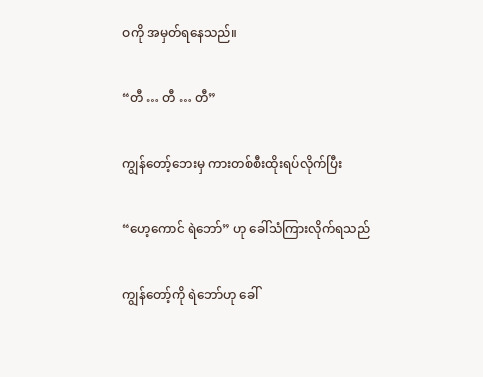ဝကို အမှတ်ရနေသည်။

“တီ … တီ … တီ”

ကျွန်တော့်ဘေးမှ ကားတစ်စီးထိုးရပ်လိုက်ပြီး

“ဟေ့ကောင် ရဲဘော်” ဟု ခေါ်သံကြားလိုက်ရသည်

ကျွန်တော့်ကို ရဲဘော်ဟု ခေါ်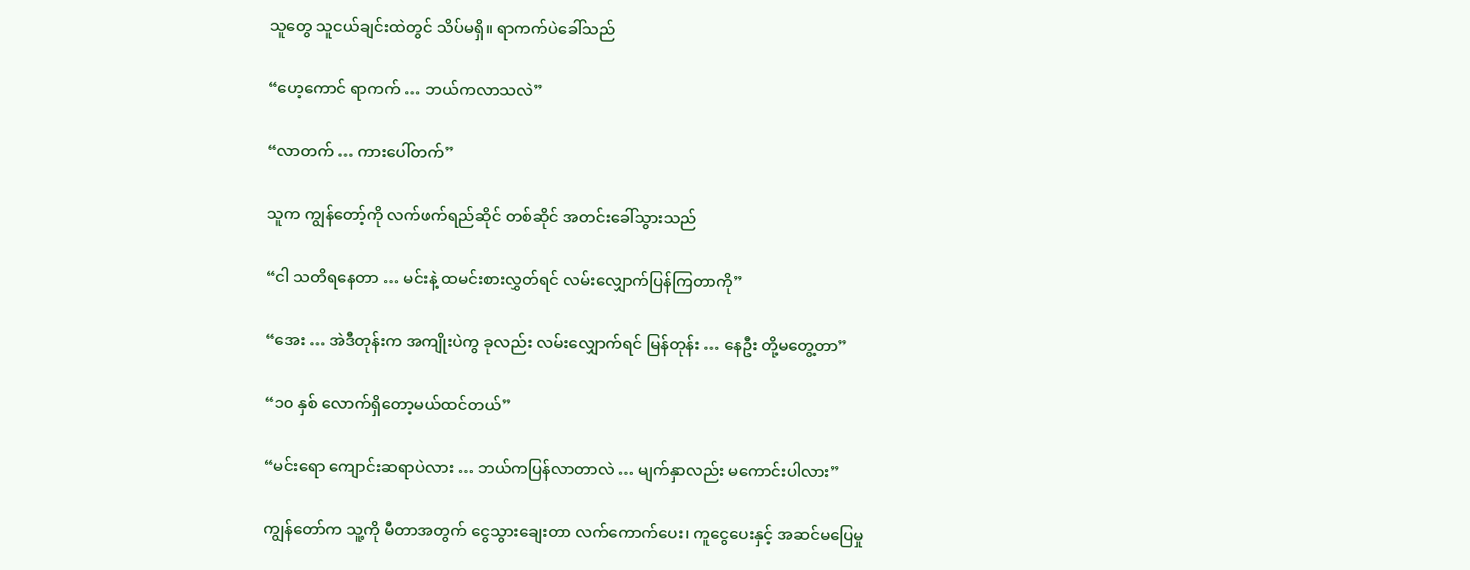သူတွေ သူငယ်ချင်းထဲတွင် သိပ်မရှိ။ ရာကက်ပဲခေါ်သည်

“ဟေ့ကောင် ရာကက် … ဘယ်ကလာသလဲ”

“လာတက် … ကားပေါ်တက်”

သူက ကျွန်တော့်ကို လက်ဖက်ရည်ဆိုင် တစ်ဆိုင် အတင်းခေါ်သွားသည်

“ငါ သတိရနေတာ … မင်းနဲ့ ထမင်းစားလွှတ်ရင် လမ်းလျှောက်ပြန်ကြတာကို”

“အေး … အဲဒီတုန်းက အကျိုးပဲကွ ခုလည်း လမ်းလျှောက်ရင် မြန်တုန်း … နေဦး တို့မတွေ့တာ”

“၁၀ နှစ် လောက်ရှိတော့မယ်ထင်တယ်”

“မင်းရော ကျောင်းဆရာပဲလား … ဘယ်ကပြန်လာတာလဲ … မျက်နှာလည်း မကောင်းပါလား”

ကျွန်တော်က သူ့ကို မီတာအတွက် ငွေသွားချေးတာ လက်ကောက်ပေး၊ ကူငွေပေးနှင့် အဆင်မပြေမှု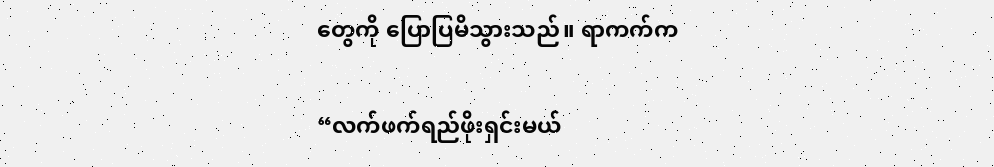တွေကို ပြောပြမိသွားသည်။ ရာကက်က

“လက်ဖက်ရည်ဖိုးရှင်းမယ်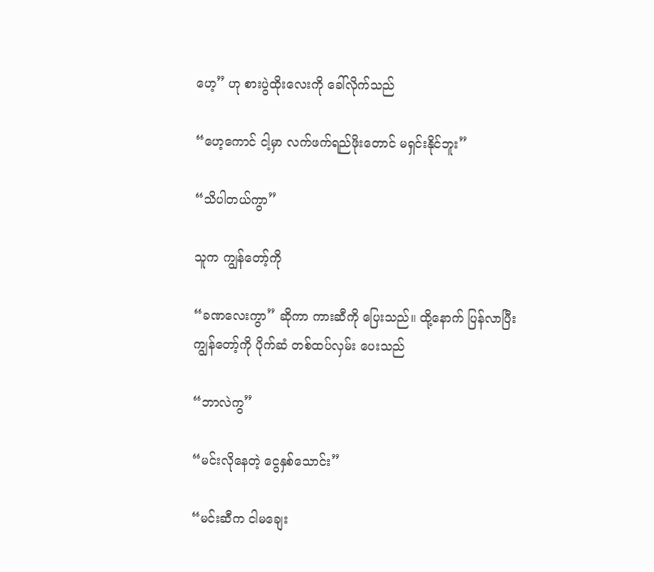ဟေ့” ဟု စားပွဲထိုးလေးကို ခေါ်လိုက်သည်

“ဟေ့ကောင် ငါ့မှာ လက်ဖက်ရည်ဖိုးတောင် မရှင်းနိုင်ဘူး”

“သိပါတယ်ကွာ”

သူက ကျွန်တော့်ကို

“ခဏလေးကွာ” ဆိုကာ ကားဆီကို ပြေးသည်။ ထို့နောက် ပြန်လာပြီး ကျွန်တော့်ကို ပိုက်ဆံ တစ်ထပ်လှမ်း ပေးသည်

“ဘာလဲကွ”

“မင်းလိုနေတဲ့ ငွေနှစ်သောင်း”

“မင်းဆီက ငါမချေး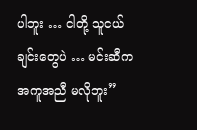ပါဘူး … ငါတို့ သူငယ်ချင်းတွေပဲ … မင်းဆီက အကူအညီ မလိုဘူး”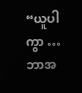“ယူပါကွာ … ဘာအ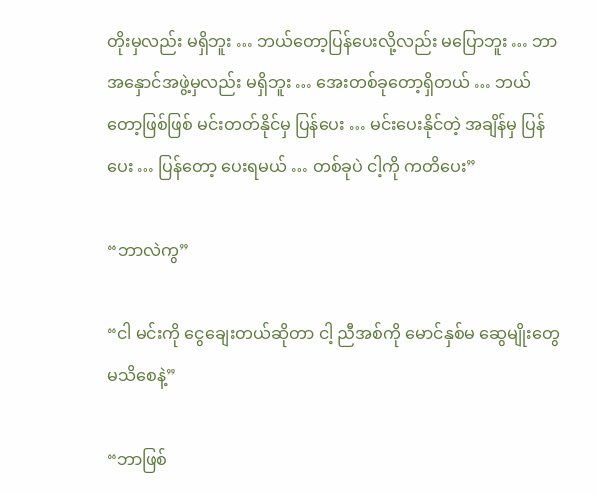တိုးမှလည်း မရှိဘူး … ဘယ်တော့ပြန်ပေးလို့လည်း မပြောဘူး … ဘာအနှောင်အဖွဲ့မှလည်း မရှိဘူး … အေးတစ်ခုတော့ရှိတယ် … ဘယ်တော့ဖြစ်ဖြစ် မင်းတတ်နိုင်မှ ပြန်ပေး … မင်းပေးနိုင်တဲ့ အချိန်မှ ပြန်ပေး … ပြန်တော့ ပေးရမယ် … တစ်ခုပဲ ငါ့ကို ကတိပေး”

“ဘာလဲကွ”

“ငါ မင်းကို ငွေချေးတယ်ဆိုတာ ငါ့ ညီအစ်ကို မောင်နှစ်မ ဆွေမျိုးတွေ မသိစေနဲ့”

“ဘာဖြစ်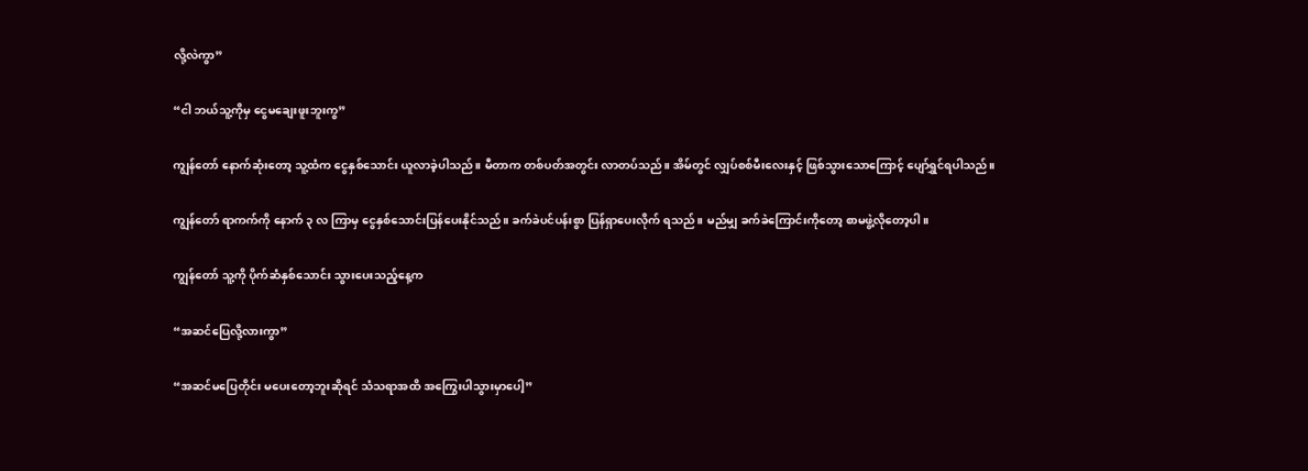လို့လဲကွာ”

“ငါ ဘယ်သူ့ကိုမှ ငွေမချေးဖူးဘူးကွ”

ကျွန်တော် နောက်ဆုံးတော့ သူ့ထံက ငွေနှစ်သောင်း ယူလာခဲ့ပါသည်။ မီတာက တစ်ပတ်အတွင်း လာတပ်သည်။ အိမ်တွင် လျှပ်စစ်မီးလေးနှင့် ဖြစ်သွားသောကြောင့် ပျော်ရွှင်ရပါသည်။

ကျွန်တော် ရာကက်ကို နောက် ၃ လ ကြာမှ ငွေနှစ်သောင်းပြန်ပေးနိုင်သည်။ ခက်ခဲပင်ပန်းစွာ ပြန်ရှာပေးလိုက် ရသည်။ မည်မျှ ခက်ခဲကြောင်းကိုတော့ စာမဖွဲ့လိုတော့ပါ။

ကျွန်တော် သူ့ကို ပိုက်ဆံနှစ်သောင်း သွားပေးသည့်နေ့က

“အဆင်ပြေလို့လားကွာ”

“အဆင်မပြေတိုင်း မပေးတော့ဘူးဆိုရင် သံသရာအထိ အကြွေးပါသွားမှာပေါ့”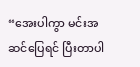“အေးပါကွာ မင်းအဆင်ပြေရင် ပြီးတာပါ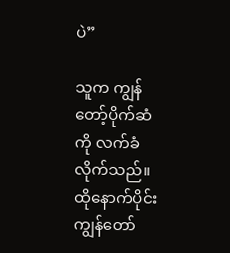ပဲ”

သူက ကျွန်တော့်ပိုက်ဆံကို လက်ခံလိုက်သည်။ ထိုနောက်ပိုင်း ကျွန်တော်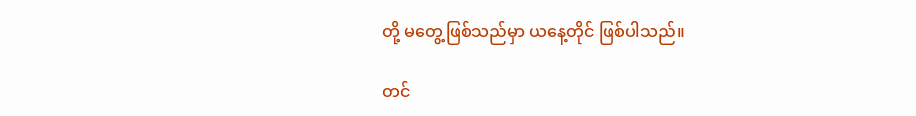တို့ မတွေ့ဖြစ်သည်မှာ ယနေ့တိုင် ဖြစ်ပါသည်။

တင်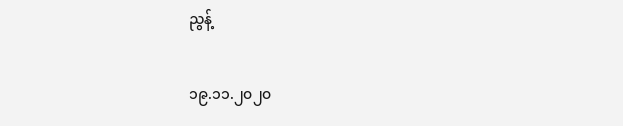ညွန့်

၁၉.၁၁.၂၀၂၀